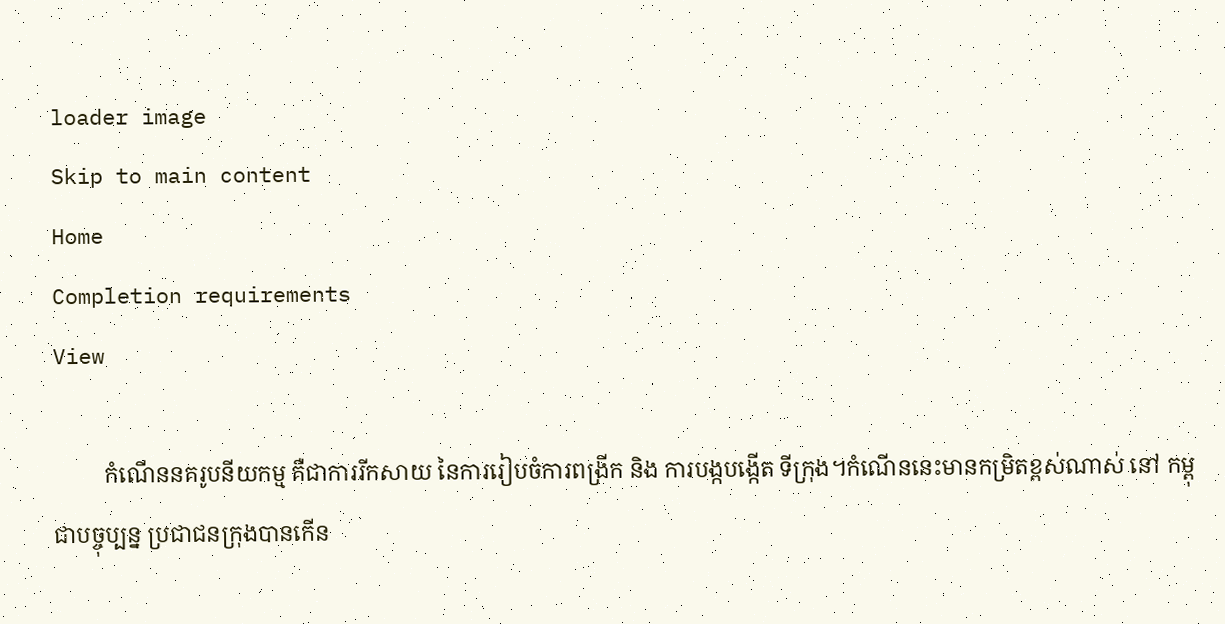loader image
Skip to main content
Home
Completion requirements
View

         កំណើននគរូបនីយកម្ម គឺជាការរីកសាយ នៃការរៀបចំការពង្រីក និង ការបង្កបង្កើត ទីក្រុង។កំណើននេះមានកម្រិតខ្ពស់ណាស់ នៅ កម្ពុជាបច្ចុប្បន្ន ប្រជាជនក្រុងបានកើន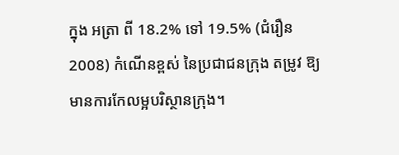ក្នុង អត្រា ពី 18.2% ទៅ 19.5% (ជំរឿន 2008) កំណើនខ្ពស់ នៃប្រជាជនក្រុង តម្រូវ ឱ្យមានការកែលម្អបរិស្ថានក្រុង។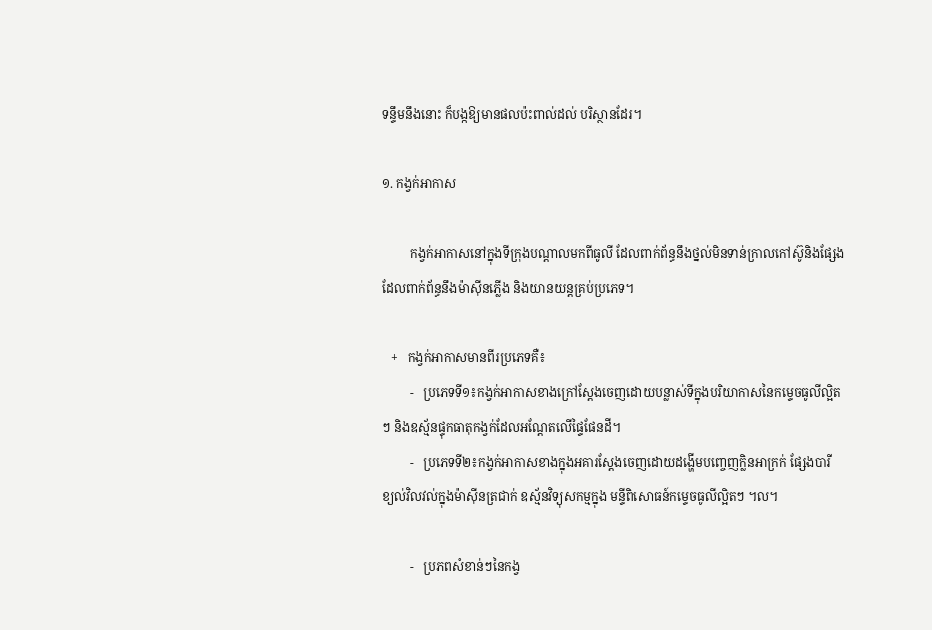ទន្ទឹមនឹងនោះ ក៏បង្កឱ្យមានផលប៉ះពាល់ដល់ បរិស្ថានដែរ។

១. កង្វក់អាកាស

         កង្វក់អាកាសនៅក្នុងទីក្រុងបណ្តាលមកពីធូលី ដែលពាក់ព័ន្ធនឹងថ្នល់មិនទាន់ក្រាលកៅស៊ូនិងផ្សែងដែលពាក់ព័ន្ធនឹងម៉ាស៊ីនភ្លើង និងយានយន្តគ្រប់ប្រភេទ។

   +   កង្វក់អាកាសមានពីរប្រភេទគឺ៖
         -   ប្រភេទទី១៖កង្វក់អាកាសខាងក្រៅស្តែងចេញដោយបន្លាស់ទីក្នុងបរិយាកាសនៃកម្ទេចធូលីល្អិតៗ និងឧស្ម័នផ្ទុកធាតុកង្វក់ដែលអណ្តែតលើផ្ទៃផែនដី។
         -   ប្រភេទទី២៖កង្វក់អាកាសខាងក្នុងអគារស្តែងចេញដោយដង្ហើមបញ្ចេញក្លិនអាក្រក់ ផ្សែងបារី ខ្យល់វិលវល់ក្នុងម៉ាស៊ីនត្រជាក់ ឧស្ម័នវិទ្យុសកម្មក្នុង មន្ទីពិសោធន៍កម្ទេចធូលីល្អិតៗ ។ល។

         -   ប្រភពសំខាន់ៗនៃកង្វ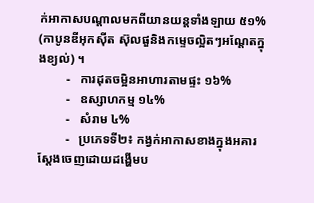ក់អាកាសបណ្តាលមកពីយានយន្តទាំងឡាយ ៥១% (កាបូនឌីអុកស៊ីត ស៊ុលផួនិងកម្ទេចល្អិតៗអណ្តែតក្នុងខ្យល់) ។
         -   ការដុតចម្អិនអាហារតាមផ្ទះ ១៦%
         -   ឧស្សាហកម្ម ១៤%
         -   សំរាម ៤%
         -   ប្រភេទទី២៖ កង្វក់អាកាសខាងក្នុងអគារស្តែងចេញដោយដង្ហើមប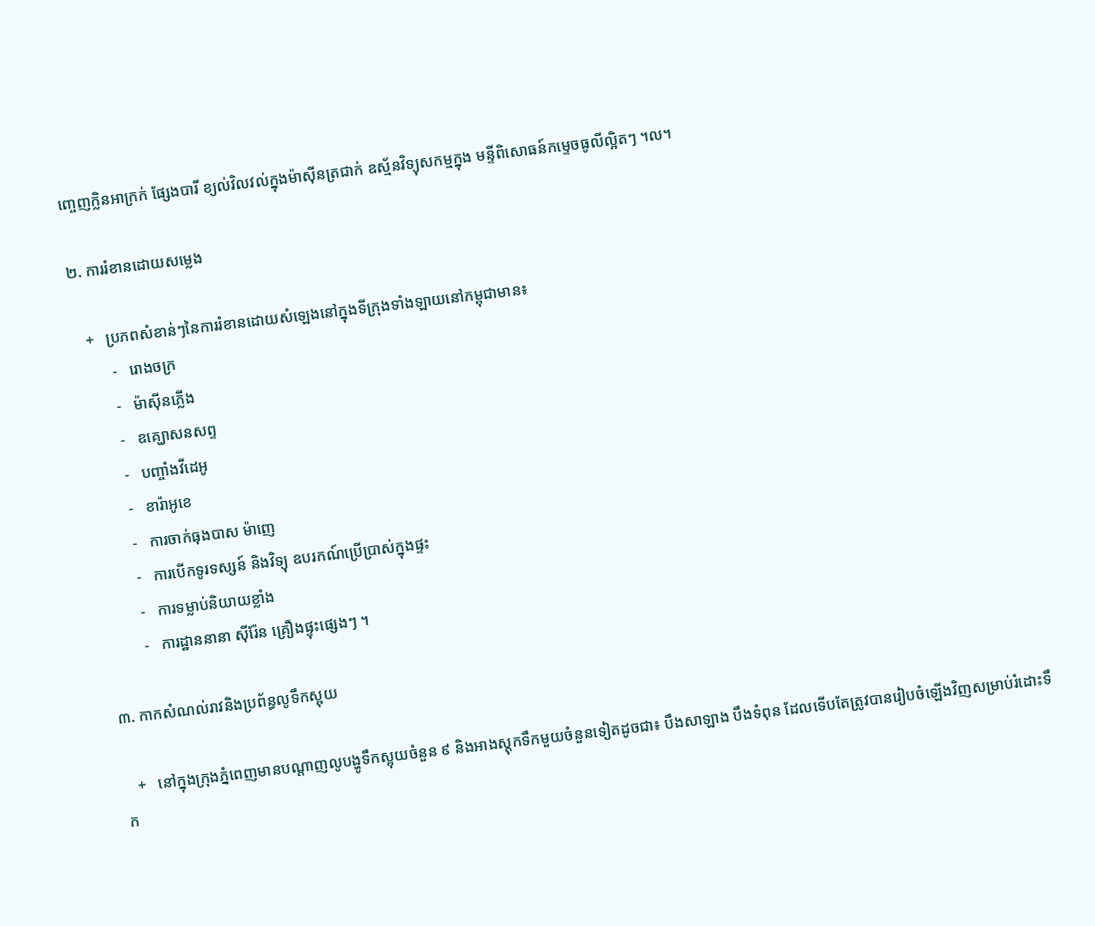ញ្ចេញក្លិនអាក្រក់ ផ្សែងបារី ខ្យល់វិលវល់ក្នុងម៉ាស៊ីនត្រជាក់ ឧស្ម័នវិទ្យុសកម្មក្នុង មន្ទីពិសោធន៍កម្ទេចធូលីល្អិតៗ ។ល។

២. ការរំខានដោយសម្លេង

   +   ប្រភពសំខាន់ៗនៃការរំខានដោយសំឡេងនៅក្នុងទីក្រុងទាំងឡាយនៅកម្ពុជាមាន៖
         -   រោងចក្រ
         -   ម៉ាស៊ីនភ្លើង
         -   ឧគ្ឃោសនសព្ទ
         -   បញ្ចាំងវីដេអូ
         -   ខារ៉ាអូខេ
         -   ការចាក់ធុងបាស ម៉ាញេ
         -   ការបើកទូរទស្សន៍ និងវិទ្យុ ឧបរកណ៍ប្រើប្រាស់ក្នុងផ្ទះ
         -   ការទម្លាប់និយាយខ្លាំង
         -   ការដ្ឋាននានា ស៊ីរ៉ែន គ្រឿងផ្ទុះផ្សេងៗ ។

៣. កាកសំណល់រាវនិងប្រព័ន្ធលូទឹកស្អុយ

   +   នៅក្នុងក្រុងភ្នំពេញមានបណ្តាញលូបង្ហូទឹកស្អុយចំនួន ៩ និងអាងស្តុកទឹកមួយចំនួនទៀតដូចជា៖ បឹងសាឡាង បឹងទំពុន ដែលទើបតែត្រូវបានរៀបចំឡើងវិញសម្រាប់រំដោះទឹក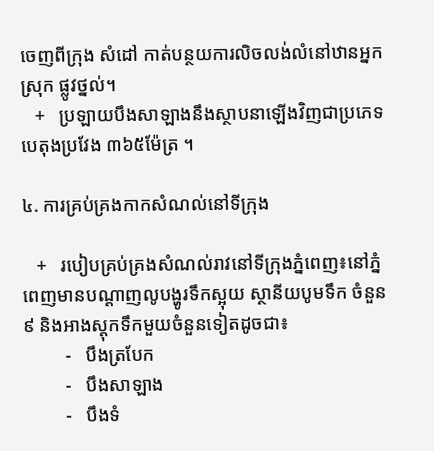ចេញពីក្រុង សំដៅ កាត់បន្ថយការលិចលង់លំនៅឋានអ្នកស្រុក ផ្លូវថ្នល់។
   +   ប្រឡាយបឹងសាឡាងនឹងស្ថាបនាឡើងវិញជាប្រភេទបេតុងប្រវែង ៣៦៥ម៉ែត្រ ។

៤. ការគ្រប់គ្រងកាកសំណល់នៅទីក្រុង

   +   របៀបគ្រប់គ្រងសំណល់រាវនៅទីក្រុងភ្នំពេញ៖នៅភ្នំពេញមានបណ្ដាញលូបង្ហូរទឹកស្អុយ ស្ថានីយបូមទឹក ចំនួន៩ និងអាងស្ដុកទឹកមួយចំនួនទៀតដូចជា៖
         -   បឹងត្របែក
         -   បឹងសាឡាង
         -   បឹងទំ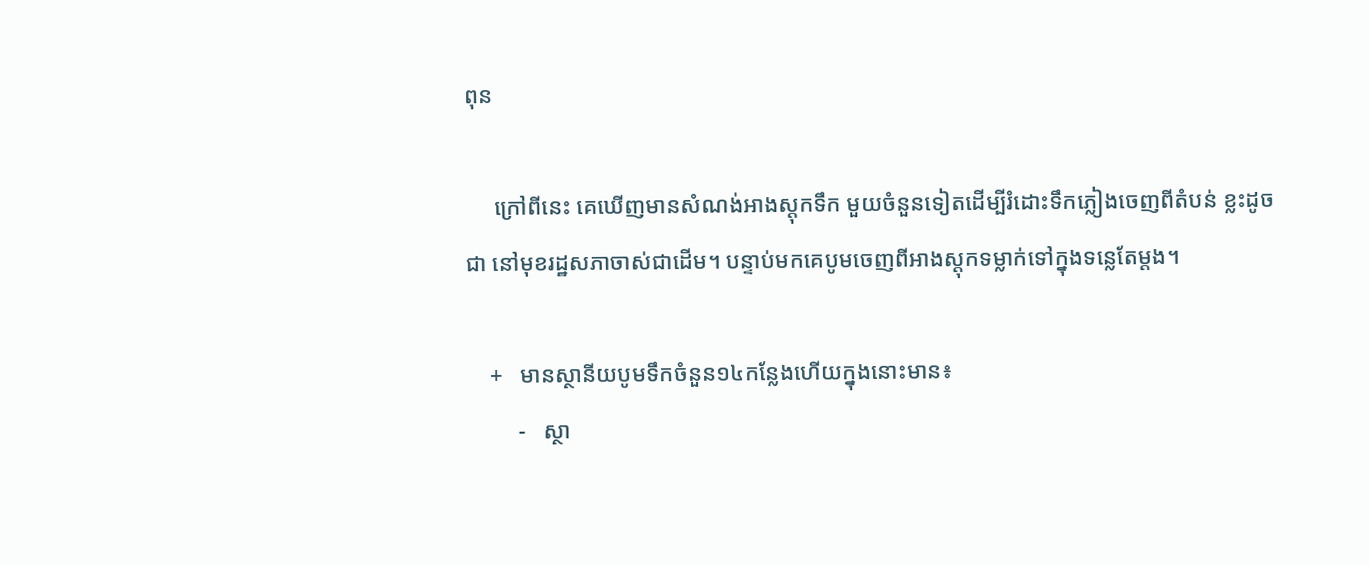ពុន

     ក្រៅពីនេះ គេឃើញមានសំណង់អាងស្ដុកទឹក មួយចំនួនទៀតដើម្បីរំដោះទឹកភ្លៀងចេញពីតំបន់ ខ្លះដូចជា នៅមុខរដ្ឋសភាចាស់ជាដើម។ បន្ទាប់មកគេបូមចេញពីអាងស្ដុកទម្លាក់ទៅក្នុងទន្លេតែម្ដង។

    +   មានស្ថានីយបូមទឹកចំនួន១៤កន្លែងហើយក្នុងនោះមាន៖
         -   ស្ថា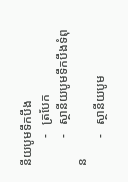នីយបូមទឹកបឹង
         -   ត្របែក
         -   ស្ថានីយបូមទឹកបឹងទំពុន
         -   ស្ថានីយបូម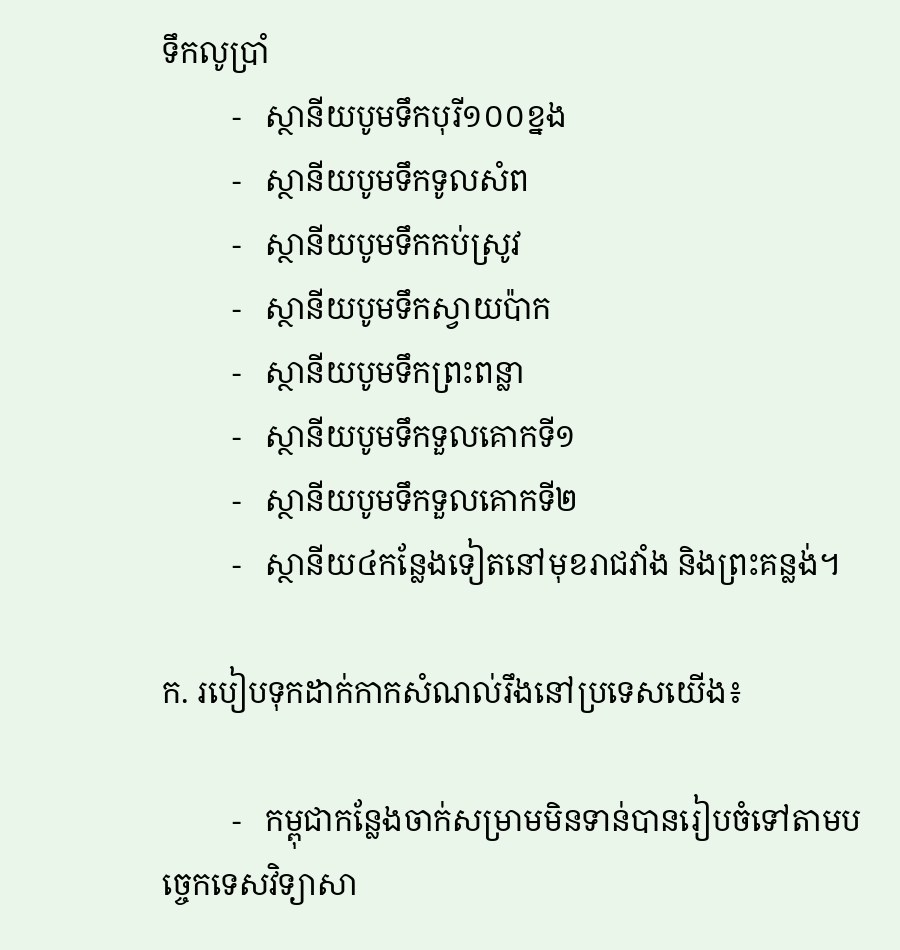ទឹកលូប្រាំ
         -   ស្ថានីយបូមទឹកបុរី១០០ខ្នង
         -   ស្ថានីយបូមទឹកទូលសំព
         -   ស្ថានីយបូមទឹកកប់ស្រូវ
         -   ស្ថានីយបូមទឹកស្វាយប៉ាក
         -   ស្ថានីយបូមទឹកព្រះពន្លា
         -   ស្ថានីយបូមទឹកទួលគោកទី១
         -   ស្ថានីយបូមទឹកទួលគោកទី២
         -   ស្ថានីយ៤កន្លែងទៀតនៅមុខរាជវាំង និងព្រះគន្លង់។

ក. របៀបទុកដាក់កាកសំណល់រឹងនៅប្រទេសយើង៖

         -   កម្ពុជាកន្លែងចាក់សម្រាមមិនទាន់បានរៀបចំទៅតាមបច្ចេកទេសវិទ្យាសា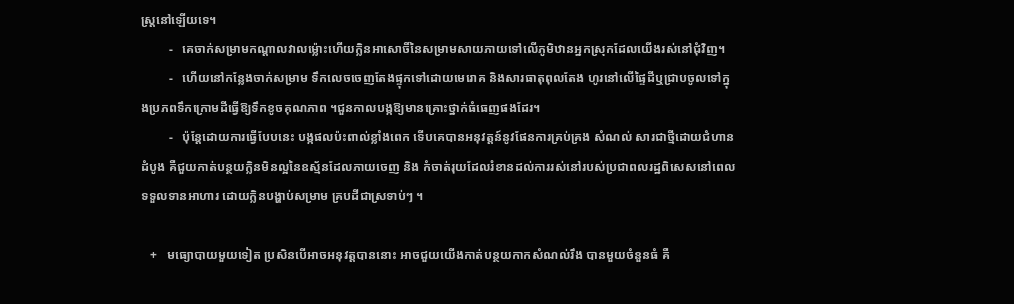ស្រ្ដនៅឡើយទេ។
         -   គេចាក់សម្រាមកណ្ដាលវាលម្ល៉ោះហើយក្លិនអាសោចិ៍នៃសម្រាមសាយភាយទៅលើភូមិឋានអ្នកស្រុកដែលយើងរស់នៅជុំវិញ។
         -   ហើយនៅកន្លែងចាក់សម្រាម ទឹកលេចចេញតែងផ្ទុកទៅដោយមេរោគ និងសារធាតុពុលតែង ហូរនៅលើផ្ទៃដីឬជ្រាបចូលទៅក្នុងប្រភពទឹកក្រោមដីធ្វើឱ្យទឹកខូចគុណភាព ។ជួនកាលបង្កឱ្យមានគ្រោះថ្នាក់ធំធេញផងដែរ។
         -   ប៉ុន្ដែដោយការធ្វើបែបនេះ បង្កផលប៉ះពាល់ខ្លាំងពេក ទើបគេបានអនុវត្ដន៍នូវផែនការគ្រប់គ្រង សំណល់ សារជាថ្មីដោយជំហានដំបូង គឺជួយកាត់បន្ថយក្លិនមិនល្អនៃឧស្ម័នដែលភាយចេញ និង កំចាត់រុយដែលរំខានដល់ការរស់នៅរបស់ប្រជាពលរដ្ឋពិសេសនៅពេលទទួលទានអាហារ ដោយក្លិនបង្ហាប់សម្រាម គ្របដីជាស្រទាប់ៗ ។

   +   មធ្យោបាយមួយទៀត ប្រសិនបើអាចអនុវត្ដបាននោះ អាចជួយយើងកាត់បន្ថយកាកសំណល់រឹង បានមួយចំនួនធំ គឺ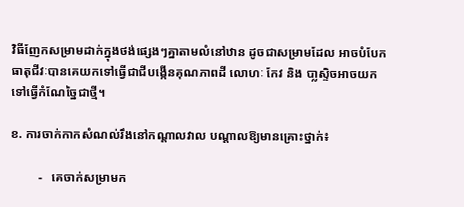វិធីញែកសម្រាមដាក់ក្នុងថង់ផ្សេងៗគ្នាតាមលំនៅឋាន ដូចជាសម្រាមដែល អាចបំបែកធាតុជីវៈបានគេយកទៅធ្វើជាជីបង្កើនគុណភាពដី លោហៈ កែវ និង បា្លស្ទិចអាចយក ទៅធ្វើកំណែច្នៃជាថ្មី។

ខ. ការចាក់កាកសំណល់រឹងនៅកណ្ដាលវាល បណ្ដាលឱ្យមានគ្រោះថ្នាក់៖

         -   គេចាក់សម្រាមក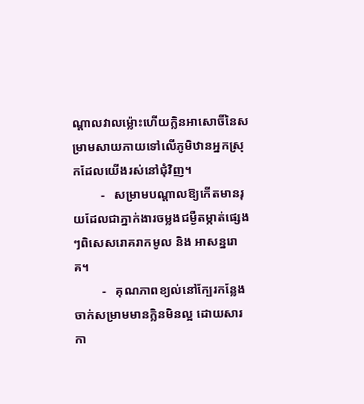ណ្ដាលវាលម្ល៉ោះហើយក្លិនអាសោចិ៍នៃសម្រាមសាយភាយទៅលើភូមិឋានអ្នកស្រុកដែលយើងរស់នៅជុំវិញ។
         -   សម្រាមបណ្ដាលឱ្យកើតមានរុយដែលជាភ្នាក់ងារចម្លងជម្ងឺតម្កាត់ផ្សេងៗពិសេសរោគរាកមូល និង អាសន្នរោគ។
         -   គុណភាពខ្យល់នៅក្បែរកន្លែងចាក់សម្រាមមានក្លិនមិនល្អ ដោយសារកា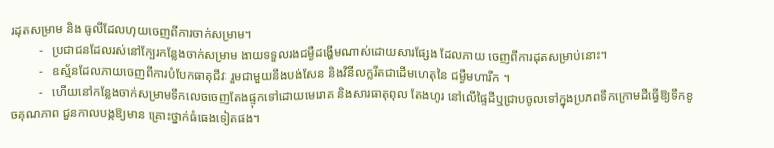រដុតសម្រាម និង ធូលីដែលហុយចេញពីការចាក់សម្រាម។
         -   ប្រជាជនដែលរស់នៅក្បែរកន្លែងចាក់សម្រាម ងាយទទួលរងជម្ងឺដង្ហើមណាស់ដោយសារផ្សែង ដែលភាយ ចេញពីការដុតសម្រាប់នោះ។
         -   ឧស្ម័នដែលភាយចេញពីការបំបែកធាតុជីវៈ រួមជាមួយនឹងបង់សែន និងវិនីលក្លរីតជាដើមហេតុនៃ ជម្ងឺមហារីក ។
         -   ហើយនៅកន្លែងចាក់សម្រាមទឹកលេចចេញតែងផ្ទុកទៅដោយមេរោគ និងសារធាតុពុល តែងហូរ នៅលើផ្ទៃដីឬជ្រាបចូលទៅក្នុងប្រភពទឹកក្រោមដីធ្វើឱ្យទឹកខូចគុណភាព ជួនកាលបង្កឱ្យមាន គ្រោះថ្នាក់ធំធេងទៀតផង។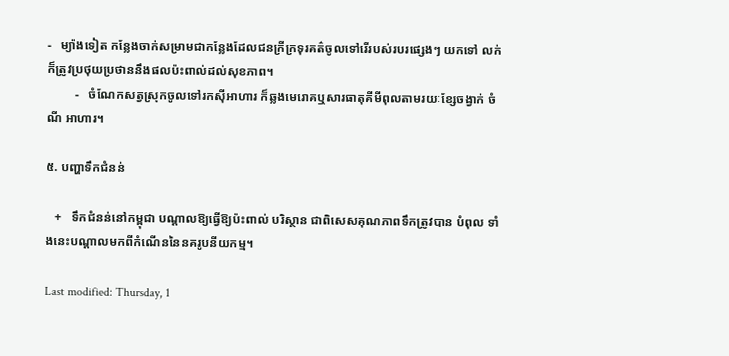-   ម្យ៉ាងទៀត កន្លែងចាក់សម្រាមជាកន្លែងដែលជនក្រីក្រទុរគត៌ចូលទៅរើរបស់របរផ្សេងៗ យកទៅ លក់ក៏ត្រូវប្រថុយប្រថាននឹងផលប៉ះពាល់ដល់សុខភាព។
         -   ចំណែកសត្វស្រុកចូលទៅរកស៊ីអាហារ ក៏ឆ្លងមេរោគឬសារធាតុគីមីពុលតាមរយៈខ្សែចង្វាក់ ចំណី អាហារ។

៥. បញ្ហាទឹកជំនន់

   +   ទឹកជំនន់នៅកម្ពុជា បណ្តាលឱ្យធ្វើឱ្យប៉ះពាល់ បរិស្ថាន ជាពិសេសគុណភាពទឹកត្រូវបាន បំពុល ទាំងនេះបណ្តាលមកពីកំណើននៃនគរូបនីយកម្ម។

Last modified: Thursday, 1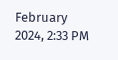February 2024, 2:33 PM